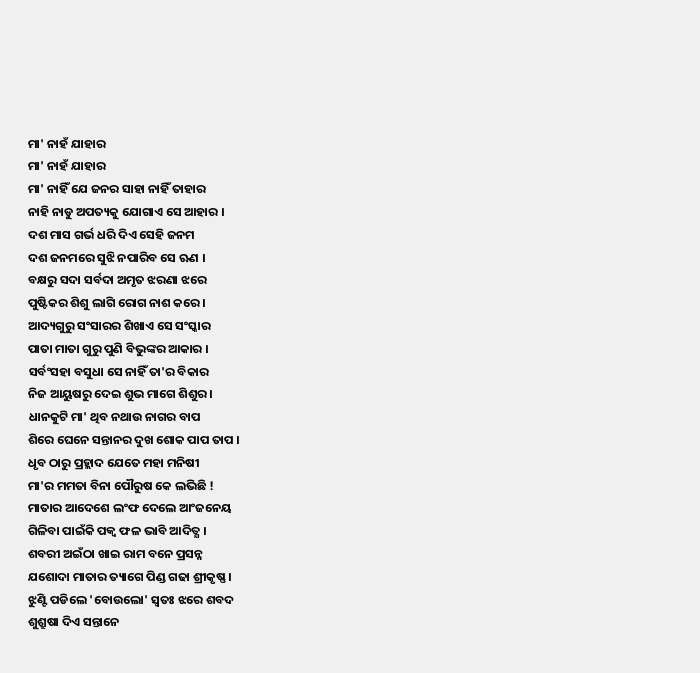ମା' ନାହଁ ଯାହାର
ମା' ନାହଁ ଯାହାର
ମା' ନାହିଁ ଯେ ଜନର ସାହା ନାହିଁ ତାହାର
ନାହି ନାଡୁ ଅପତ୍ୟକୁ ଯୋଗାଏ ସେ ଆହାର ।
ଦଶ ମାସ ଗର୍ଭ ଧରି ଦିଏ ସେହି ଜନମ
ଦଶ ଜନମରେ ସୁଝି ନପାରିବ ସେ ଋଣ ।
ବକ୍ଷରୁ ସଦା ସର୍ବଦା ଅମୃତ ଝରଣା ଝରେ
ପୁଷ୍ଟିକର ଶିଶୁ ଲାଗି ରୋଗ ନାଶ କରେ ।
ଆଦ୍ୟଗୁରୁ ସଂସାରର ଶିଖାଏ ସେ ସଂସ୍କାର
ପାତା ମାତା ଗୁରୁ ପୁଣି ବିଭୁଙ୍କର ଆକାର ।
ସର୍ବଂସହା ବସୁଧା ସେ ନାହିଁ ତା'ର ବିକାର
ନିଜ ଆୟୁଷରୁ ଦେଇ ଶୁଭ ମାଗେ ଶିଶୁର ।
ଧାନକୁଟି ମା' ଥିବ ନଥାଉ ନାଗର ବାପ
ଶିରେ ଘେନେ ସନ୍ତାନର ଦୁଖ ଶୋକ ପାପ ତାପ ।
ଧୃବ ଠାରୁ ପ୍ରହ୍ଲାଦ ଯେତେ ମହା ମନିଷୀ
ମା'ର ମମତା ବିନା ପୌରୁଷ କେ ଲଭିଛି !
ମାତାର ଆଦେଶେ ଲଂଫ ଦେଲେ ଆଂଜନେୟ
ଗିଳିବା ପାଇଁକି ପକ୍ୱ ଫଳ ଭାବି ଆଦିତ୍ଯ ।
ଶବରୀ ଅଇଁଠା ଖାଇ ରାମ ବନେ ପ୍ରସନ୍ନ
ଯଶୋଦା ମାତାର ତ୍ୟାଗେ ପିଣ୍ଡ ଗଢା ଶ୍ରୀକୃଷ୍ଣ ।
ଝୁଣ୍ଟି ପଡିଲେ 'ବୋଉଲୋ' ସ୍ୱତଃ ଝରେ ଶବଦ
ଶୁଶ୍ରୁଷା ଦିଏ ସନ୍ତାନେ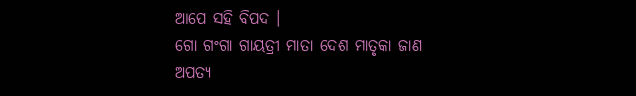ଆପେ ସହି ବିପଦ ।
ଗୋ ଗଂଗା ଗାୟତ୍ରୀ ମାତା ଦେଶ ମାତୃକା ଜାଣ
ଅପତ୍ୟ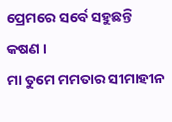ପ୍ରେମରେ ସର୍ବେ ସହୁଛନ୍ତି କଷଣ ।
ମା ତୁମେ ମମତାର ସୀମାହୀନ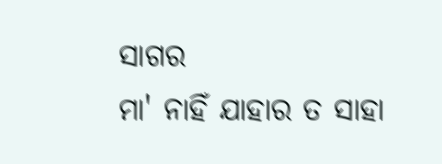ସାଗର
ମା' ନାହିଁ ଯାହାର ତ ସାହା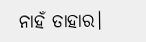ନାହଁ ତାହାର।